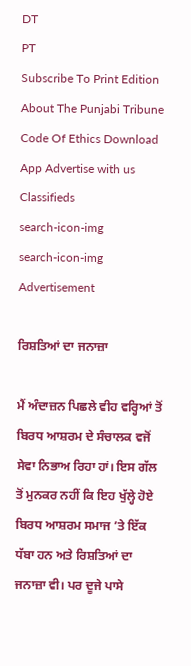DT
PT
Subscribe To Print Edition About The Punjabi Tribune Code Of Ethics Download App Advertise with us Classifieds
search-icon-img
search-icon-img
Advertisement

ਰਿਸ਼ਤਿਆਂ ਦਾ ਜਨਾਜ਼ਾ

ਮੈਂ ਅੰਦਾਜ਼ਨ ਪਿਛਲੇ ਵੀਹ ਵਰ੍ਹਿਆਂ ਤੋਂ ਬਿਰਧ ਆਸ਼ਰਮ ਦੇ ਸੰਚਾਲਕ ਵਜੋਂ ਸੇਵਾ ਨਿਭਾਅ ਰਿਹਾ ਹਾਂ। ਇਸ ਗੱਲ ਤੋਂ ਮੁਨਕਰ ਨਹੀਂ ਕਿ ਇਹ ਖੁੱਲ੍ਹੇ ਹੋਏ ਬਿਰਧ ਆਸ਼ਰਮ ਸਮਾਜ ’ਤੇ ਇੱਕ ਧੱਬਾ ਹਨ ਅਤੇ ਰਿਸ਼ਤਿਆਂ ਦਾ ਜਨਾਜ਼ਾ ਵੀ। ਪਰ ਦੂਜੇ ਪਾਸੇ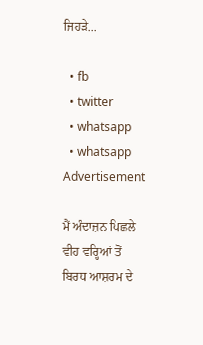ਜਿਹੜੇ...

  • fb
  • twitter
  • whatsapp
  • whatsapp
Advertisement

ਮੈਂ ਅੰਦਾਜ਼ਨ ਪਿਛਲੇ ਵੀਹ ਵਰ੍ਹਿਆਂ ਤੋਂ ਬਿਰਧ ਆਸ਼ਰਮ ਦੇ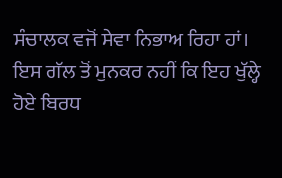ਸੰਚਾਲਕ ਵਜੋਂ ਸੇਵਾ ਨਿਭਾਅ ਰਿਹਾ ਹਾਂ। ਇਸ ਗੱਲ ਤੋਂ ਮੁਨਕਰ ਨਹੀਂ ਕਿ ਇਹ ਖੁੱਲ੍ਹੇ ਹੋਏ ਬਿਰਧ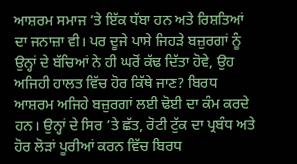ਆਸ਼ਰਮ ਸਮਾਜ ’ਤੇ ਇੱਕ ਧੱਬਾ ਹਨ ਅਤੇ ਰਿਸ਼ਤਿਆਂ ਦਾ ਜਨਾਜ਼ਾ ਵੀ। ਪਰ ਦੂਜੇ ਪਾਸੇ ਜਿਹੜੇ ਬਜ਼ੁਰਗਾਂ ਨੂੰ ਉਨ੍ਹਾਂ ਦੇ ਬੱਚਿਆਂ ਨੇ ਹੀ ਘਰੋਂ ਕੱਢ ਦਿੱਤਾ ਹੋਵੇ, ਉਹ ਅਜਿਹੀ ਹਾਲਤ ਵਿੱਚ ਹੋਰ ਕਿੱਥੇ ਜਾਣ? ਬਿਰਧ ਆਸ਼ਰਮ ਅਜਿਹੇ ਬਜ਼ੁਰਗਾਂ ਲਈ ਢੋਈ ਦਾ ਕੰਮ ਕਰਦੇ ਹਨ। ਉਨ੍ਹਾਂ ਦੇ ਸਿਰ ’ਤੇ ਛੱਤ, ਰੋਟੀ ਟੁੱਕ ਦਾ ਪ੍ਰਬੰਧ ਅਤੇ ਹੋਰ ਲੋੜਾਂ ਪੂਰੀਆਂ ਕਰਨ ਵਿੱਚ ਬਿਰਧ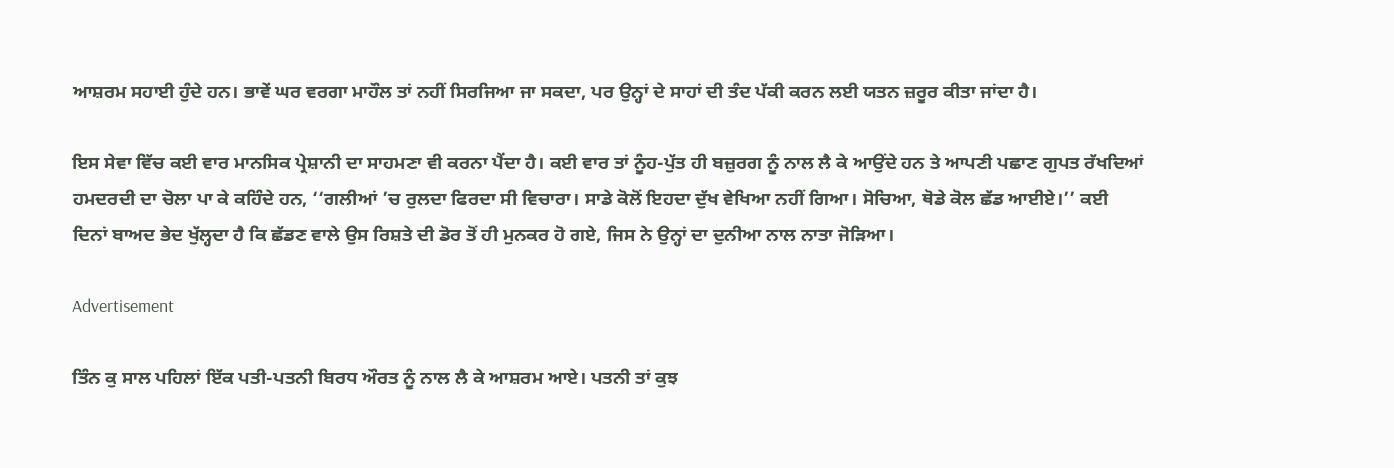ਆਸ਼ਰਮ ਸਹਾਈ ਹੁੰਦੇ ਹਨ। ਭਾਵੇਂ ਘਰ ਵਰਗਾ ਮਾਹੌਲ ਤਾਂ ਨਹੀਂ ਸਿਰਜਿਆ ਜਾ ਸਕਦਾ, ਪਰ ਉਨ੍ਹਾਂ ਦੇ ਸਾਹਾਂ ਦੀ ਤੰਦ ਪੱਕੀ ਕਰਨ ਲਈ ਯਤਨ ਜ਼ਰੂਰ ਕੀਤਾ ਜਾਂਦਾ ਹੈ।

ਇਸ ਸੇਵਾ ਵਿੱਚ ਕਈ ਵਾਰ ਮਾਨਸਿਕ ਪ੍ਰੇਸ਼ਾਨੀ ਦਾ ਸਾਹਮਣਾ ਵੀ ਕਰਨਾ ਪੈਂਦਾ ਹੈ। ਕਈ ਵਾਰ ਤਾਂ ਨੂੰਹ-ਪੁੱਤ ਹੀ ਬਜ਼ੁਰਗ ਨੂੰ ਨਾਲ ਲੈ ਕੇ ਆਉਂਦੇ ਹਨ ਤੇ ਆਪਣੀ ਪਛਾਣ ਗੁਪਤ ਰੱਖਦਿਆਂ ਹਮਦਰਦੀ ਦਾ ਚੋਲਾ ਪਾ ਕੇ ਕਹਿੰਦੇ ਹਨ, ‘‘ਗਲੀਆਂ ’ਚ ਰੁਲਦਾ ਫਿਰਦਾ ਸੀ ਵਿਚਾਰਾ। ਸਾਡੇ ਕੋਲੋਂ ਇਹਦਾ ਦੁੱਖ ਵੇਖਿਆ ਨਹੀਂ ਗਿਆ। ਸੋਚਿਆ, ਥੋਡੇ ਕੋਲ ਛੱਡ ਆਈਏ।’’ ਕਈ ਦਿਨਾਂ ਬਾਅਦ ਭੇਦ ਖੁੱਲ੍ਹਦਾ ਹੈ ਕਿ ਛੱਡਣ ਵਾਲੇ ਉਸ ਰਿਸ਼ਤੇ ਦੀ ਡੋਰ ਤੋਂ ਹੀ ਮੁਨਕਰ ਹੋ ਗਏ, ਜਿਸ ਨੇ ਉਨ੍ਹਾਂ ਦਾ ਦੁਨੀਆ ਨਾਲ ਨਾਤਾ ਜੋੜਿਆ।

Advertisement

ਤਿੰਨ ਕੁ ਸਾਲ ਪਹਿਲਾਂ ਇੱਕ ਪਤੀ-ਪਤਨੀ ਬਿਰਧ ਔਰਤ ਨੂੰ ਨਾਲ ਲੈ ਕੇ ਆਸ਼ਰਮ ਆਏ। ਪਤਨੀ ਤਾਂ ਕੁਝ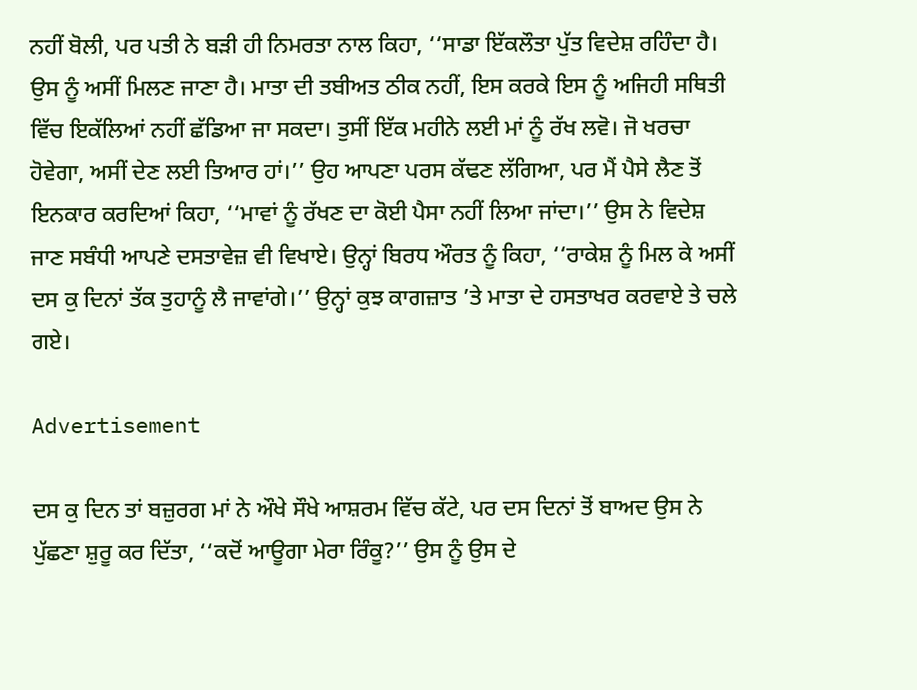ਨਹੀਂ ਬੋਲੀ, ਪਰ ਪਤੀ ਨੇ ਬੜੀ ਹੀ ਨਿਮਰਤਾ ਨਾਲ ਕਿਹਾ, ‘‘ਸਾਡਾ ਇੱਕਲੌਤਾ ਪੁੱਤ ਵਿਦੇਸ਼ ਰਹਿੰਦਾ ਹੈ। ਉਸ ਨੂੰ ਅਸੀਂ ਮਿਲਣ ਜਾਣਾ ਹੈ। ਮਾਤਾ ਦੀ ਤਬੀਅਤ ਠੀਕ ਨਹੀਂ, ਇਸ ਕਰਕੇ ਇਸ ਨੂੰ ਅਜਿਹੀ ਸਥਿਤੀ ਵਿੱਚ ਇਕੱਲਿਆਂ ਨਹੀਂ ਛੱਡਿਆ ਜਾ ਸਕਦਾ। ਤੁਸੀਂ ਇੱਕ ਮਹੀਨੇ ਲਈ ਮਾਂ ਨੂੰ ਰੱਖ ਲਵੋ। ਜੋ ਖਰਚਾ ਹੋਵੇਗਾ, ਅਸੀਂ ਦੇਣ ਲਈ ਤਿਆਰ ਹਾਂ।’’ ਉਹ ਆਪਣਾ ਪਰਸ ਕੱਢਣ ਲੱਗਿਆ, ਪਰ ਮੈਂ ਪੈਸੇ ਲੈਣ ਤੋਂ ਇਨਕਾਰ ਕਰਦਿਆਂ ਕਿਹਾ, ‘‘ਮਾਵਾਂ ਨੂੰ ਰੱਖਣ ਦਾ ਕੋਈ ਪੈਸਾ ਨਹੀਂ ਲਿਆ ਜਾਂਦਾ।’’ ਉਸ ਨੇ ਵਿਦੇਸ਼ ਜਾਣ ਸਬੰਧੀ ਆਪਣੇ ਦਸਤਾਵੇਜ਼ ਵੀ ਵਿਖਾਏ। ਉਨ੍ਹਾਂ ਬਿਰਧ ਔਰਤ ਨੂੰ ਕਿਹਾ, ‘‘ਰਾਕੇਸ਼ ਨੂੰ ਮਿਲ ਕੇ ਅਸੀਂ ਦਸ ਕੁ ਦਿਨਾਂ ਤੱਕ ਤੁਹਾਨੂੰ ਲੈ ਜਾਵਾਂਗੇ।’’ ਉਨ੍ਹਾਂ ਕੁਝ ਕਾਗਜ਼ਾਤ ’ਤੇ ਮਾਤਾ ਦੇ ਹਸਤਾਖਰ ਕਰਵਾਏ ਤੇ ਚਲੇ ਗਏ।

Advertisement

ਦਸ ਕੁ ਦਿਨ ਤਾਂ ਬਜ਼ੁਰਗ ਮਾਂ ਨੇ ਔਖੇ ਸੌਖੇ ਆਸ਼ਰਮ ਵਿੱਚ ਕੱਟੇ, ਪਰ ਦਸ ਦਿਨਾਂ ਤੋਂ ਬਾਅਦ ਉਸ ਨੇ ਪੁੱਛਣਾ ਸ਼ੁਰੂ ਕਰ ਦਿੱਤਾ, ‘‘ਕਦੋਂ ਆਊਗਾ ਮੇਰਾ ਰਿੰਕੂ?’’ ਉਸ ਨੂੰ ਉਸ ਦੇ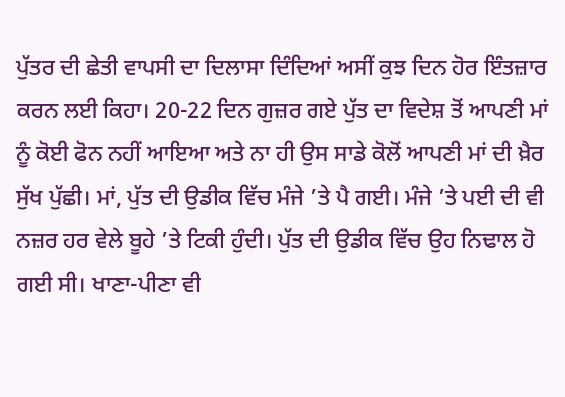ਪੁੱਤਰ ਦੀ ਛੇਤੀ ਵਾਪਸੀ ਦਾ ਦਿਲਾਸਾ ਦਿੰਦਿਆਂ ਅਸੀਂ ਕੁਝ ਦਿਨ ਹੋਰ ਇੰਤਜ਼ਾਰ ਕਰਨ ਲਈ ਕਿਹਾ। 20-22 ਦਿਨ ਗੁਜ਼ਰ ਗਏ ਪੁੱਤ ਦਾ ਵਿਦੇਸ਼ ਤੋਂ ਆਪਣੀ ਮਾਂ ਨੂੰ ਕੋਈ ਫੋਨ ਨਹੀਂ ਆਇਆ ਅਤੇ ਨਾ ਹੀ ਉਸ ਸਾਡੇ ਕੋਲੋਂ ਆਪਣੀ ਮਾਂ ਦੀ ਖ਼ੈਰ ਸੁੱਖ ਪੁੱਛੀ। ਮਾਂ, ਪੁੱਤ ਦੀ ਉਡੀਕ ਵਿੱਚ ਮੰਜੇ ’ਤੇ ਪੈ ਗਈ। ਮੰਜੇ ’ਤੇ ਪਈ ਦੀ ਵੀ ਨਜ਼ਰ ਹਰ ਵੇਲੇ ਬੂਹੇ ’ਤੇ ਟਿਕੀ ਹੁੰਦੀ। ਪੁੱਤ ਦੀ ਉਡੀਕ ਵਿੱਚ ਉਹ ਨਿਢਾਲ ਹੋ ਗਈ ਸੀ। ਖਾਣਾ-ਪੀਣਾ ਵੀ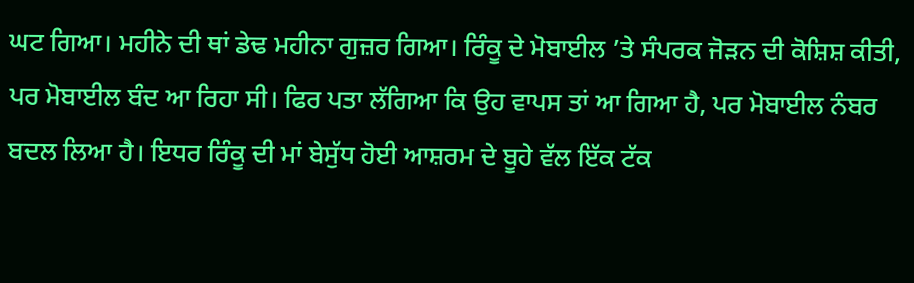ਘਟ ਗਿਆ। ਮਹੀਨੇ ਦੀ ਥਾਂ ਡੇਢ ਮਹੀਨਾ ਗੁਜ਼ਰ ਗਿਆ। ਰਿੰਕੂ ਦੇ ਮੋਬਾਈਲ ’ਤੇ ਸੰਪਰਕ ਜੋੜਨ ਦੀ ਕੋਸ਼ਿਸ਼ ਕੀਤੀ, ਪਰ ਮੋਬਾਈਲ ਬੰਦ ਆ ਰਿਹਾ ਸੀ। ਫਿਰ ਪਤਾ ਲੱਗਿਆ ਕਿ ਉਹ ਵਾਪਸ ਤਾਂ ਆ ਗਿਆ ਹੈ, ਪਰ ਮੋਬਾਈਲ ਨੰਬਰ ਬਦਲ ਲਿਆ ਹੈ। ਇਧਰ ਰਿੰਕੂ ਦੀ ਮਾਂ ਬੇਸੁੱਧ ਹੋਈ ਆਸ਼ਰਮ ਦੇ ਬੂਹੇ ਵੱਲ ਇੱਕ ਟੱਕ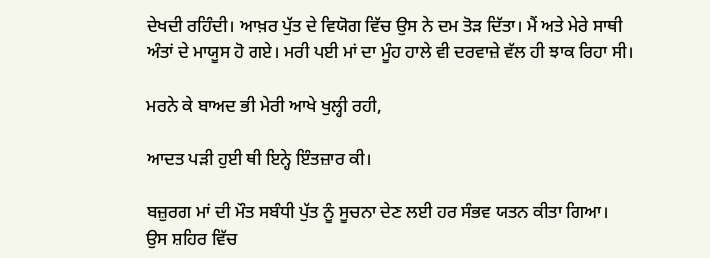ਦੇਖਦੀ ਰਹਿੰਦੀ। ਆਖ਼ਰ ਪੁੱਤ ਦੇ ਵਿਯੋਗ ਵਿੱਚ ਉਸ ਨੇ ਦਮ ਤੋੜ ਦਿੱਤਾ। ਮੈਂ ਅਤੇ ਮੇਰੇ ਸਾਥੀ ਅੰਤਾਂ ਦੇ ਮਾਯੂਸ ਹੋ ਗਏ। ਮਰੀ ਪਈ ਮਾਂ ਦਾ ਮੂੰਹ ਹਾਲੇ ਵੀ ਦਰਵਾਜ਼ੇ ਵੱਲ ਹੀ ਝਾਕ ਰਿਹਾ ਸੀ।

ਮਰਨੇ ਕੇ ਬਾਅਦ ਭੀ ਮੇਰੀ ਆਖੇ ਖੁਲ੍ਹੀ ਰਹੀ,

ਆਦਤ ਪੜੀ ਹੁਈ ਥੀ ਇਨ੍ਹੇ ਇੰਤਜ਼ਾਰ ਕੀ।

ਬਜ਼ੁਰਗ ਮਾਂ ਦੀ ਮੌਤ ਸਬੰਧੀ ਪੁੱਤ ਨੂੰ ਸੂਚਨਾ ਦੇਣ ਲਈ ਹਰ ਸੰਭਵ ਯਤਨ ਕੀਤਾ ਗਿਆ। ਉਸ ਸ਼ਹਿਰ ਵਿੱਚ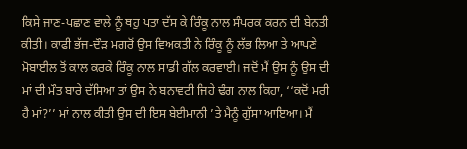ਕਿਸੇ ਜਾਣ-ਪਛਾਣ ਵਾਲੇ ਨੂੰ ਥਹੁ ਪਤਾ ਦੱਸ ਕੇ ਰਿੰਕੂ ਨਾਲ ਸੰਪਰਕ ਕਰਨ ਦੀ ਬੇਨਤੀ ਕੀਤੀ। ਕਾਫੀ ਭੱਜ-ਦੌੜ ਮਗਰੋਂ ਉਸ ਵਿਅਕਤੀ ਨੇ ਰਿੰਕੂ ਨੂੰ ਲੱਭ ਲਿਆ ਤੇ ਆਪਣੇ ਮੋਬਾਈਲ ਤੋਂ ਕਾਲ ਕਰਕੇ ਰਿੰਕੂ ਨਾਲ ਸਾਡੀ ਗੱਲ ਕਰਵਾਈ। ਜਦੋਂ ਮੈਂ ਉਸ ਨੂੰ ਉਸ ਦੀ ਮਾਂ ਦੀ ਮੌਤ ਬਾਰੇ ਦੱਸਿਆ ਤਾਂ ਉਸ ਨੇ ਬਨਾਵਟੀ ਜਿਹੇ ਢੰਗ ਨਾਲ ਕਿਹਾ, ‘‘ਕਦੋਂ ਮਰੀ ਹੈ ਮਾਂ?’’ ਮਾਂ ਨਾਲ ਕੀਤੀ ਉਸ ਦੀ ਇਸ ਬੇਈਮਾਨੀ ’ਤੇ ਮੈਨੂੰ ਗੁੱਸਾ ਆਇਆ। ਮੈਂ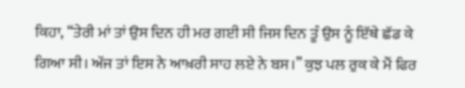ਕਿਹਾ, ‘‘ਤੇਰੀ ਮਾਂ ਤਾਂ ਉਸ ਦਿਨ ਹੀ ਮਰ ਗਈ ਸੀ ਜਿਸ ਦਿਨ ਤੂੰ ਉਸ ਨੂੰ ਇੱਥੇ ਛੱਡ ਕੇ ਗਿਆ ਸੀ। ਅੱਜ ਤਾਂ ਇਸ ਨੇ ਆਖ਼ਰੀ ਸਾਹ ਲਏ ਨੇ ਬਸ।’’ ਕੁਝ ਪਲ ਰੁਕ ਕੇ ਮੈਂ ਫਿਰ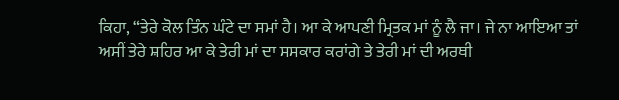ਕਿਹਾ, “ਤੇਰੇ ਕੋਲ ਤਿੰਨ ਘੰਟੇ ਦਾ ਸਮਾਂ ਹੈ। ਆ ਕੇ ਆਪਣੀ ਮ੍ਰਿਤਕ ਮਾਂ ਨੂੰ ਲੈ ਜਾ। ਜੇ ਨਾ ਆਇਆ ਤਾਂ ਅਸੀਂ ਤੇਰੇ ਸ਼ਹਿਰ ਆ ਕੇ ਤੇਰੀ ਮਾਂ ਦਾ ਸਸਕਾਰ ਕਰਾਂਗੇ ਤੇ ਤੇਰੀ ਮਾਂ ਦੀ ਅਰਥੀ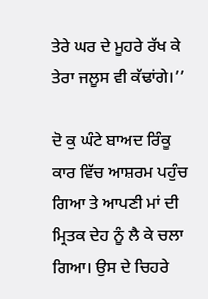ਤੇਰੇ ਘਰ ਦੇ ਮੂਹਰੇ ਰੱਖ ਕੇ ਤੇਰਾ ਜਲੂਸ ਵੀ ਕੱਢਾਂਗੇ।’’

ਦੋ ਕੁ ਘੰਟੇ ਬਾਅਦ ਰਿੰਕੂ ਕਾਰ ਵਿੱਚ ਆਸ਼ਰਮ ਪਹੁੰਚ ਗਿਆ ਤੇ ਆਪਣੀ ਮਾਂ ਦੀ ਮ੍ਰਿਤਕ ਦੇਹ ਨੂੰ ਲੈ ਕੇ ਚਲਾ ਗਿਆ। ਉਸ ਦੇ ਚਿਹਰੇ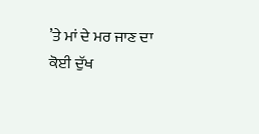’ਤੇ ਮਾਂ ਦੇ ਮਰ ਜਾਣ ਦਾ ਕੋਈ ਦੁੱਖ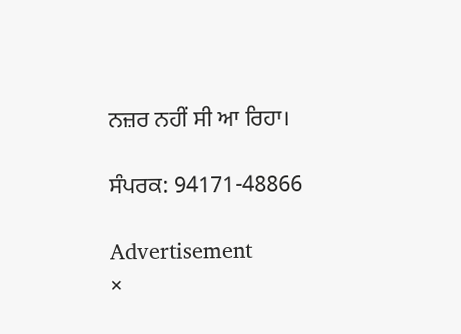ਨਜ਼ਰ ਨਹੀਂ ਸੀ ਆ ਰਿਹਾ।

ਸੰਪਰਕ: 94171-48866

Advertisement
×